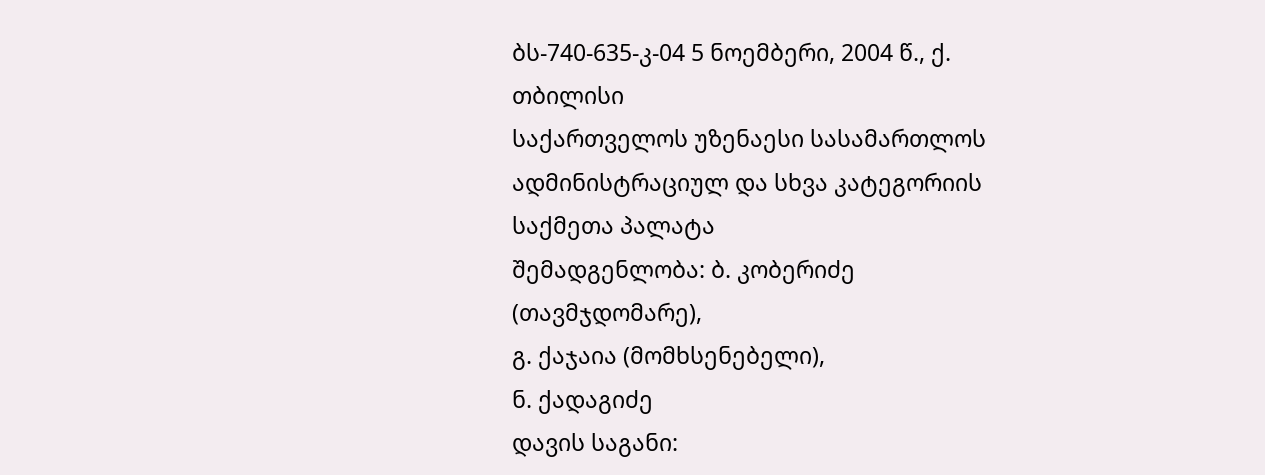ბს-740-635-კ-04 5 ნოემბერი, 2004 წ., ქ. თბილისი
საქართველოს უზენაესი სასამართლოს ადმინისტრაციულ და სხვა კატეგორიის საქმეთა პალატა
შემადგენლობა: ბ. კობერიძე (თავმჯდომარე),
გ. ქაჯაია (მომხსენებელი),
ნ. ქადაგიძე
დავის საგანი: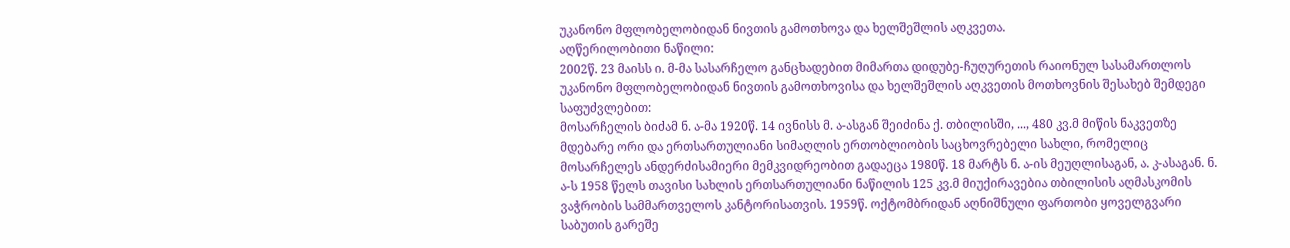უკანონო მფლობელობიდან ნივთის გამოთხოვა და ხელშეშლის აღკვეთა.
აღწერილობითი ნაწილი:
2002წ. 23 მაისს ი. მ-მა სასარჩელო განცხადებით მიმართა დიდუბე-ჩუღურეთის რაიონულ სასამართლოს უკანონო მფლობელობიდან ნივთის გამოთხოვისა და ხელშეშლის აღკვეთის მოთხოვნის შესახებ შემდეგი საფუძვლებით:
მოსარჩელის ბიძამ ნ. ა-მა 1920წ. 14 ივნისს მ. ა-ასგან შეიძინა ქ. თბილისში, ..., 480 კვ.მ მიწის ნაკვეთზე მდებარე ორი და ერთსართულიანი სიმაღლის ერთობლიობის საცხოვრებელი სახლი, რომელიც მოსარჩელეს ანდერძისამიერი მემკვიდრეობით გადაეცა 1980წ. 18 მარტს ნ. ა-ის მეუღლისაგან, ა. კ-ასაგან. ნ. ა-ს 1958 წელს თავისი სახლის ერთსართულიანი ნაწილის 125 კვ.მ მიუქირავებია თბილისის აღმასკომის ვაჭრობის სამმართველოს კანტორისათვის. 1959წ. ოქტომბრიდან აღნიშნული ფართობი ყოველგვარი საბუთის გარეშე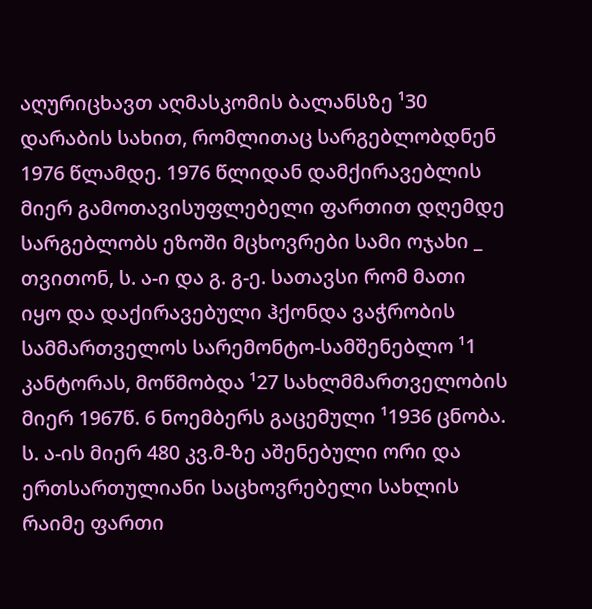აღურიცხავთ აღმასკომის ბალანსზე ¹30 დარაბის სახით, რომლითაც სარგებლობდნენ 1976 წლამდე. 1976 წლიდან დამქირავებლის მიერ გამოთავისუფლებელი ფართით დღემდე სარგებლობს ეზოში მცხოვრები სამი ოჯახი _ თვითონ, ს. ა-ი და გ. გ-ე. სათავსი რომ მათი იყო და დაქირავებული ჰქონდა ვაჭრობის სამმართველოს სარემონტო-სამშენებლო ¹1 კანტორას, მოწმობდა ¹27 სახლმმართველობის მიერ 1967წ. 6 ნოემბერს გაცემული ¹1936 ცნობა. ს. ა-ის მიერ 480 კვ.მ-ზე აშენებული ორი და ერთსართულიანი საცხოვრებელი სახლის რაიმე ფართი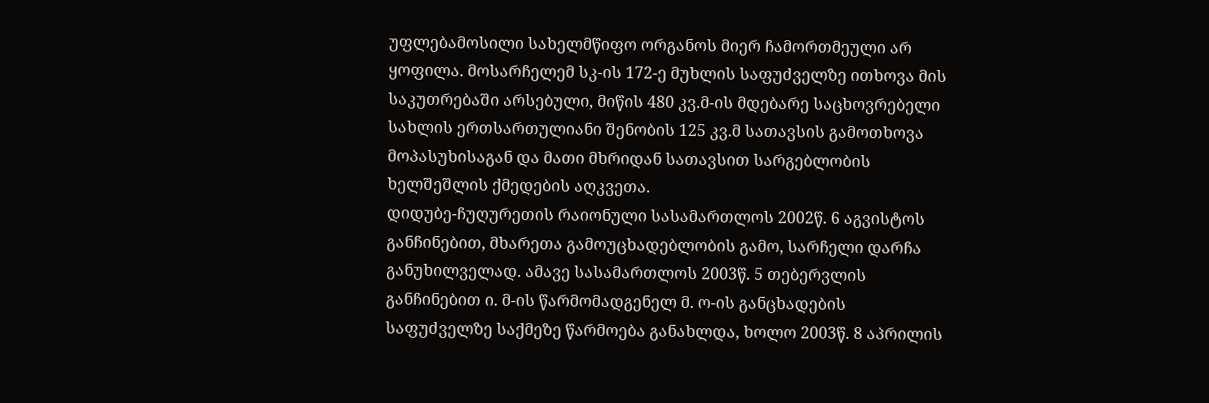უფლებამოსილი სახელმწიფო ორგანოს მიერ ჩამორთმეული არ ყოფილა. მოსარჩელემ სკ-ის 172-ე მუხლის საფუძველზე ითხოვა მის საკუთრებაში არსებული, მიწის 480 კვ.მ-ის მდებარე საცხოვრებელი სახლის ერთსართულიანი შენობის 125 კვ.მ სათავსის გამოთხოვა მოპასუხისაგან და მათი მხრიდან სათავსით სარგებლობის ხელშეშლის ქმედების აღკვეთა.
დიდუბე-ჩუღურეთის რაიონული სასამართლოს 2002წ. 6 აგვისტოს განჩინებით, მხარეთა გამოუცხადებლობის გამო, სარჩელი დარჩა განუხილველად. ამავე სასამართლოს 2003წ. 5 თებერვლის განჩინებით ი. მ-ის წარმომადგენელ მ. ო-ის განცხადების საფუძველზე საქმეზე წარმოება განახლდა, ხოლო 2003წ. 8 აპრილის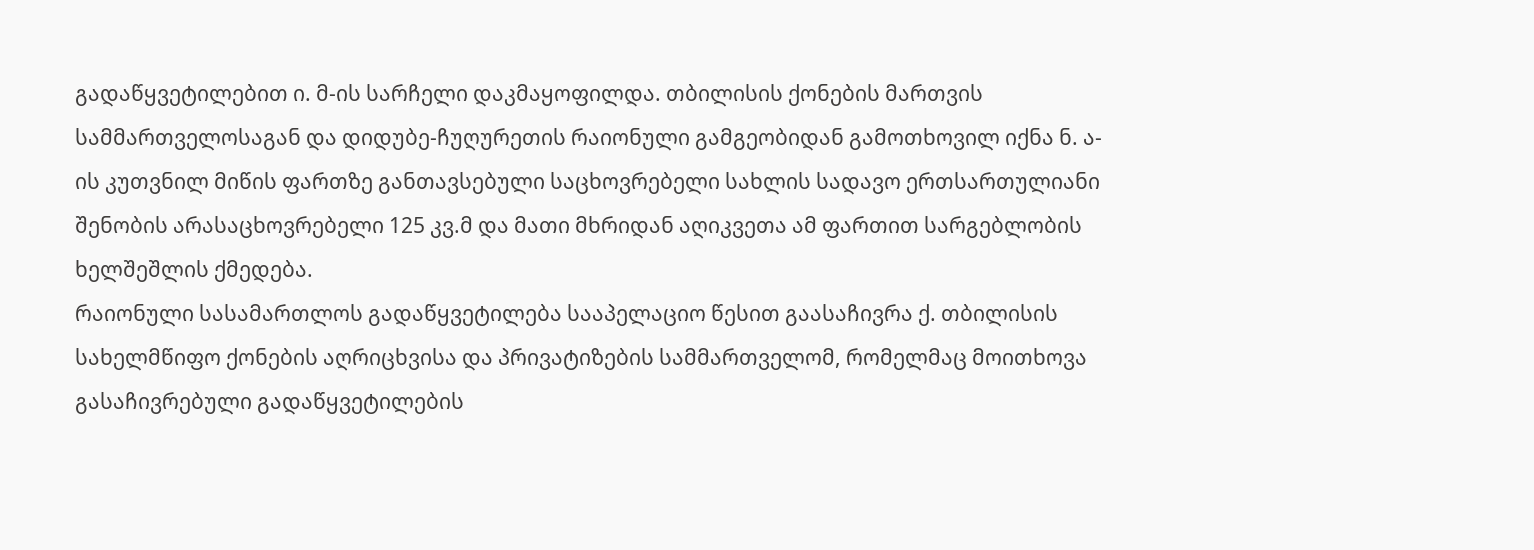გადაწყვეტილებით ი. მ-ის სარჩელი დაკმაყოფილდა. თბილისის ქონების მართვის სამმართველოსაგან და დიდუბე-ჩუღურეთის რაიონული გამგეობიდან გამოთხოვილ იქნა ნ. ა-ის კუთვნილ მიწის ფართზე განთავსებული საცხოვრებელი სახლის სადავო ერთსართულიანი შენობის არასაცხოვრებელი 125 კვ.მ და მათი მხრიდან აღიკვეთა ამ ფართით სარგებლობის ხელშეშლის ქმედება.
რაიონული სასამართლოს გადაწყვეტილება სააპელაციო წესით გაასაჩივრა ქ. თბილისის სახელმწიფო ქონების აღრიცხვისა და პრივატიზების სამმართველომ, რომელმაც მოითხოვა გასაჩივრებული გადაწყვეტილების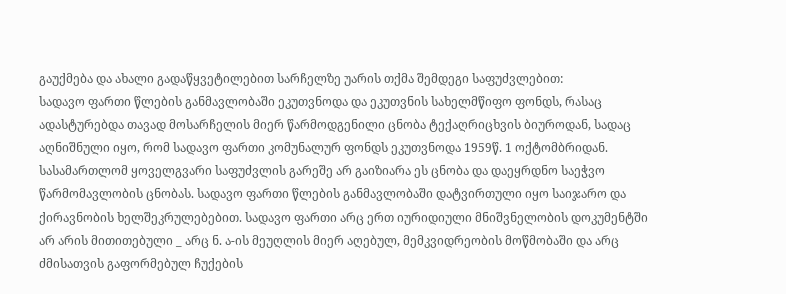გაუქმება და ახალი გადაწყვეტილებით სარჩელზე უარის თქმა შემდეგი საფუძვლებით:
სადავო ფართი წლების განმავლობაში ეკუთვნოდა და ეკუთვნის სახელმწიფო ფონდს, რასაც ადასტურებდა თავად მოსარჩელის მიერ წარმოდგენილი ცნობა ტექაღრიცხვის ბიუროდან, სადაც აღნიშნული იყო, რომ სადავო ფართი კომუნალურ ფონდს ეკუთვნოდა 1959წ. 1 ოქტომბრიდან. სასამართლომ ყოველგვარი საფუძვლის გარეშე არ გაიზიარა ეს ცნობა და დაეყრდნო საეჭვო წარმომავლობის ცნობას. სადავო ფართი წლების განმავლობაში დატვირთული იყო საიჯარო და ქირავნობის ხელშეკრულებებით. სადავო ფართი არც ერთ იურიდიული მნიშვნელობის დოკუმენტში არ არის მითითებული _ არც ნ. ა-ის მეუღლის მიერ აღებულ, მემკვიდრეობის მოწმობაში და არც ძმისათვის გაფორმებულ ჩუქების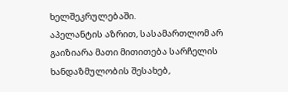ხელშეკრულებაში.
აპელანტის აზრით, სასამართლომ არ გაიზიარა მათი მითითება სარჩელის ხანდაზმულობის შესახებ,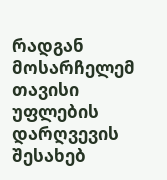რადგან მოსარჩელემ თავისი უფლების დარღვევის შესახებ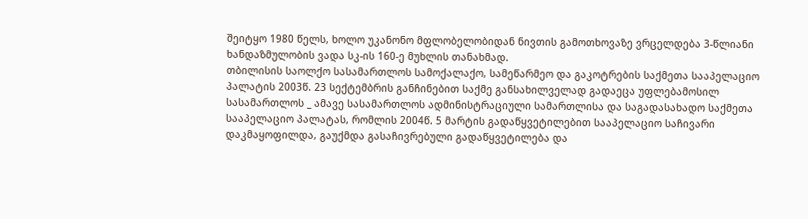შეიტყო 1980 წელს, ხოლო უკანონო მფლობელობიდან ნივთის გამოთხოვაზე ვრცელდება 3-წლიანი ხანდაზმულობის ვადა სკ-ის 160-ე მუხლის თანახმად.
თბილისის საოლქო სასამართლოს სამოქალაქო, სამეწარმეო და გაკოტრების საქმეთა სააპელაციო პალატის 2003წ. 23 სექტემბრის განჩინებით საქმე განსახილველად გადაეცა უფლებამოსილ სასამართლოს _ ამავე სასამართლოს ადმინისტრაციული სამართლისა და საგადასახადო საქმეთა სააპელაციო პალატას, რომლის 2004წ. 5 მარტის გადაწყვეტილებით სააპელაციო საჩივარი დაკმაყოფილდა, გაუქმდა გასაჩივრებული გადაწყვეტილება და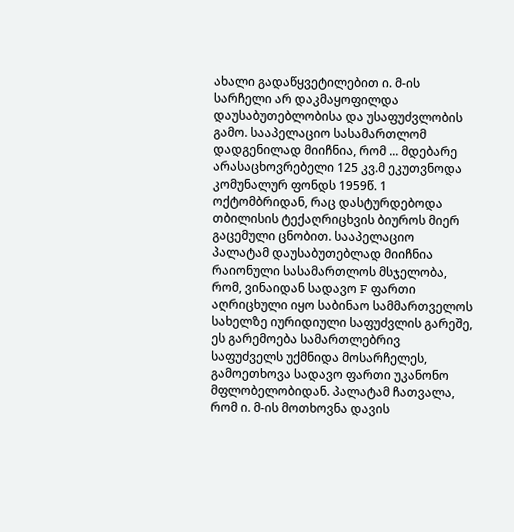ახალი გადაწყვეტილებით ი. მ-ის სარჩელი არ დაკმაყოფილდა დაუსაბუთებლობისა და უსაფუძვლობის გამო. სააპელაციო სასამართლომ დადგენილად მიიჩნია, რომ ... მდებარე არასაცხოვრებელი 125 კვ.მ ეკუთვნოდა კომუნალურ ფონდს 1959წ. 1 ოქტომბრიდან, რაც დასტურდებოდა თბილისის ტექაღრიცხვის ბიუროს მიერ გაცემული ცნობით. სააპელაციო პალატამ დაუსაბუთებლად მიიჩნია რაიონული სასამართლოს მსჯელობა, რომ, ვინაიდან სადავო F ფართი აღრიცხული იყო საბინაო სამმართველოს სახელზე იურიდიული საფუძვლის გარეშე, ეს გარემოება სამართლებრივ საფუძველს უქმნიდა მოსარჩელეს, გამოეთხოვა სადავო ფართი უკანონო მფლობელობიდან. პალატამ ჩათვალა, რომ ი. მ-ის მოთხოვნა დავის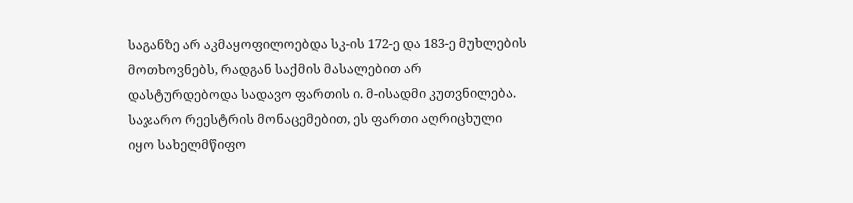საგანზე არ აკმაყოფილოებდა სკ-ის 172-ე და 183-ე მუხლების მოთხოვნებს, რადგან საქმის მასალებით არ დასტურდებოდა სადავო ფართის ი. მ-ისადმი კუთვნილება. საჯარო რეესტრის მონაცემებით, ეს ფართი აღრიცხული იყო სახელმწიფო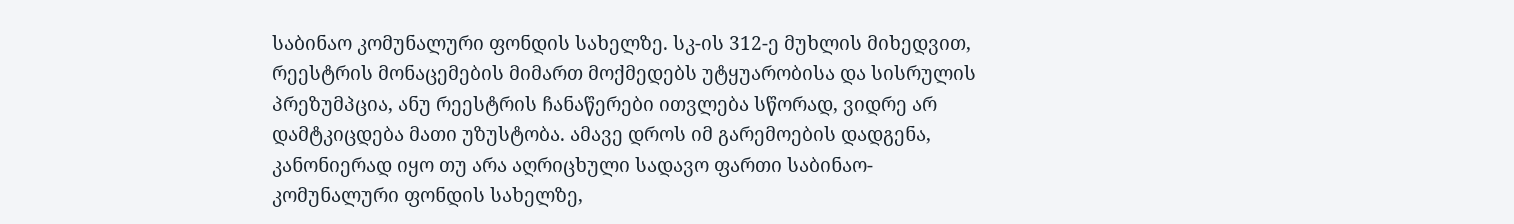საბინაო კომუნალური ფონდის სახელზე. სკ-ის 312-ე მუხლის მიხედვით, რეესტრის მონაცემების მიმართ მოქმედებს უტყუარობისა და სისრულის პრეზუმპცია, ანუ რეესტრის ჩანაწერები ითვლება სწორად, ვიდრე არ დამტკიცდება მათი უზუსტობა. ამავე დროს იმ გარემოების დადგენა, კანონიერად იყო თუ არა აღრიცხული სადავო ფართი საბინაო-კომუნალური ფონდის სახელზე,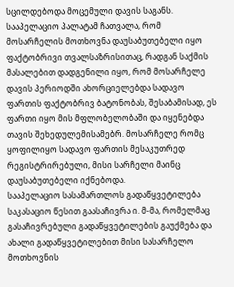სცილდებოდა მოცემული დავის საგანს.
სააპელაციო პალატამ ჩათვალა, რომ მოსარჩელის მოთხოვნა დაუსაბუთებელი იყო ფაქტობრივი თვალსაზრისითაც, რადგან საქმის მასალებით დადგენილი იყო, რომ მოსარჩელე დავის პერიოდში ახორციელებდა სადავო ფართის ფაქტობრივ ბატონობას, შესაბამისად, ეს ფართი იყო მის მფლობელობაში და იყენებდა თავის შეხედულემისამებრ. მოსარჩელე რომც ყოფილიყო სადავო ფართის მესაკუთრედ რეგისტრირებული, მისი სარჩელი მაინც დაუსაბუთებელი იქნებოდა.
სააპელაციო სასამართლოს გადაწყვეტილება საკასაციო წესით გაასაჩივრა ი. მ-მა, რომელმაც გასაჩივრებული გადაწყვეტილების გაუქმება და ახალი გადაწყვეტილებით მისი სასარჩელო მოთხოვნის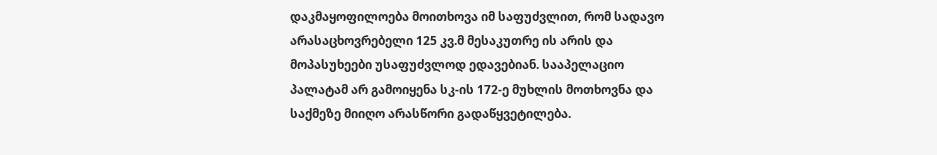დაკმაყოფილოება მოითხოვა იმ საფუძვლით, რომ სადავო არასაცხოვრებელი 125 კვ.მ მესაკუთრე ის არის და მოპასუხეები უსაფუძვლოდ ედავებიან. სააპელაციო პალატამ არ გამოიყენა სკ-ის 172-ე მუხლის მოთხოვნა და საქმეზე მიიღო არასწორი გადაწყვეტილება.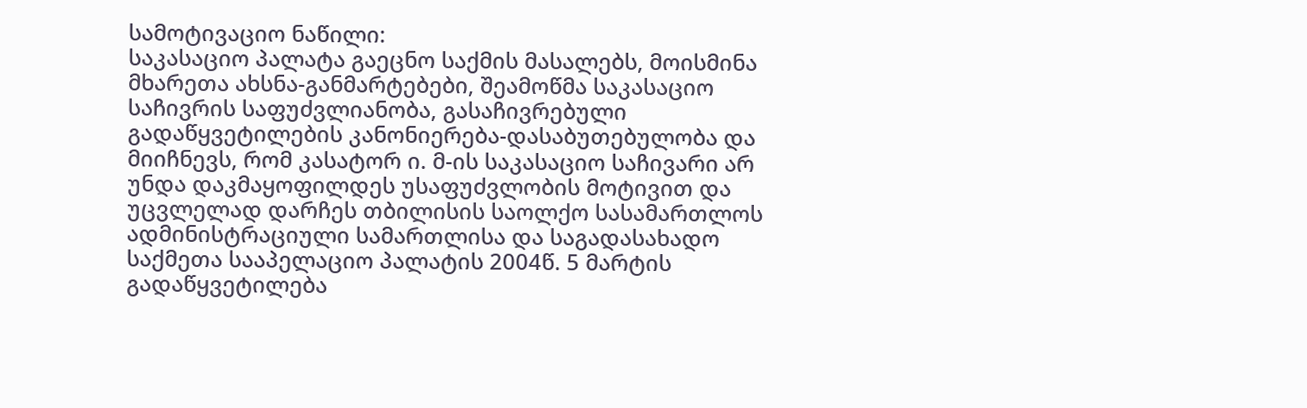სამოტივაციო ნაწილი:
საკასაციო პალატა გაეცნო საქმის მასალებს, მოისმინა მხარეთა ახსნა-განმარტებები, შეამოწმა საკასაციო საჩივრის საფუძვლიანობა, გასაჩივრებული გადაწყვეტილების კანონიერება-დასაბუთებულობა და მიიჩნევს, რომ კასატორ ი. მ-ის საკასაციო საჩივარი არ უნდა დაკმაყოფილდეს უსაფუძვლობის მოტივით და უცვლელად დარჩეს თბილისის საოლქო სასამართლოს ადმინისტრაციული სამართლისა და საგადასახადო საქმეთა სააპელაციო პალატის 2004წ. 5 მარტის გადაწყვეტილება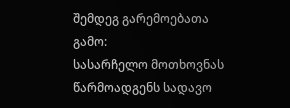შემდეგ გარემოებათა გამო:
სასარჩელო მოთხოვნას წარმოადგენს სადავო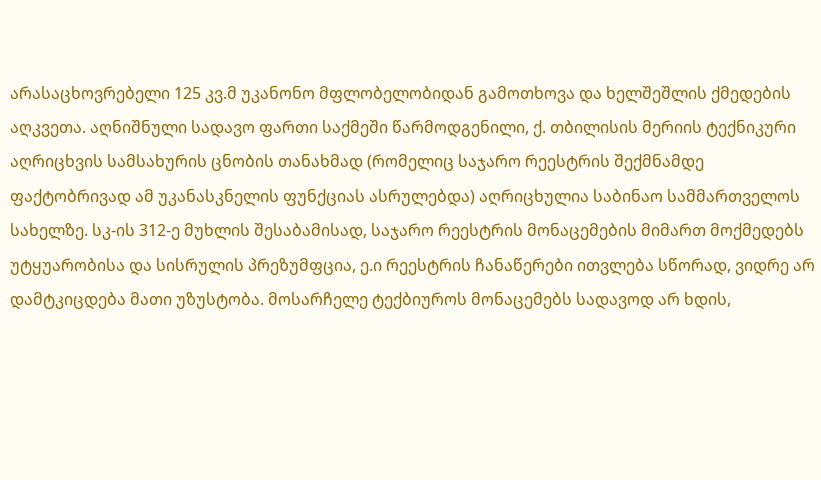არასაცხოვრებელი 125 კვ.მ უკანონო მფლობელობიდან გამოთხოვა და ხელშეშლის ქმედების აღკვეთა. აღნიშნული სადავო ფართი საქმეში წარმოდგენილი, ქ. თბილისის მერიის ტექნიკური აღრიცხვის სამსახურის ცნობის თანახმად (რომელიც საჯარო რეესტრის შექმნამდე ფაქტობრივად ამ უკანასკნელის ფუნქციას ასრულებდა) აღრიცხულია საბინაო სამმართველოს სახელზე. სკ-ის 312-ე მუხლის შესაბამისად, საჯარო რეესტრის მონაცემების მიმართ მოქმედებს უტყუარობისა და სისრულის პრეზუმფცია, ე.ი რეესტრის ჩანაწერები ითვლება სწორად, ვიდრე არ დამტკიცდება მათი უზუსტობა. მოსარჩელე ტექბიუროს მონაცემებს სადავოდ არ ხდის,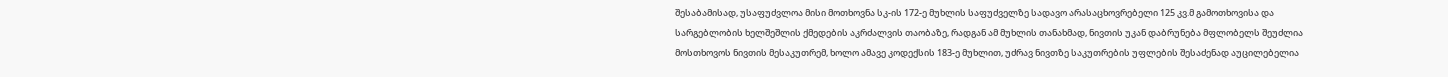შესაბამისად, უსაფუძვლოა მისი მოთხოვნა სკ-ის 172-ე მუხლის საფუძველზე სადავო არასაცხოვრებელი 125 კვ.მ გამოთხოვისა და სარგებლობის ხელშეშლის ქმედების აკრძალვის თაობაზე, რადგან ამ მუხლის თანახმად, ნივთის უკან დაბრუნება მფლობელს შეუძლია მოსთხოვოს ნივთის მესაკუთრემ, ხოლო ამავე კოდექსის 183-ე მუხლით, უძრავ ნივთზე საკუთრების უფლების შესაძენად აუცილებელია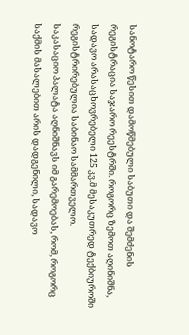სანოტარო წესით დამოწმებული საბუთი და შემძენის რეგისტრაცია საჯარო რეესტრში. როგორც ზემოთ აღინიშნა, სადავო არასაცხოვრებელი 125 კვ.მ მესაკუთრედ ტექბიუროში რეგისტრირებულია საბინაო სამმართველო.
საკასაციო პალატა აღნიშნავს იმ გარემოებას, რომ, როგორც საქმის მასალებით არის დადგენილი, სადავო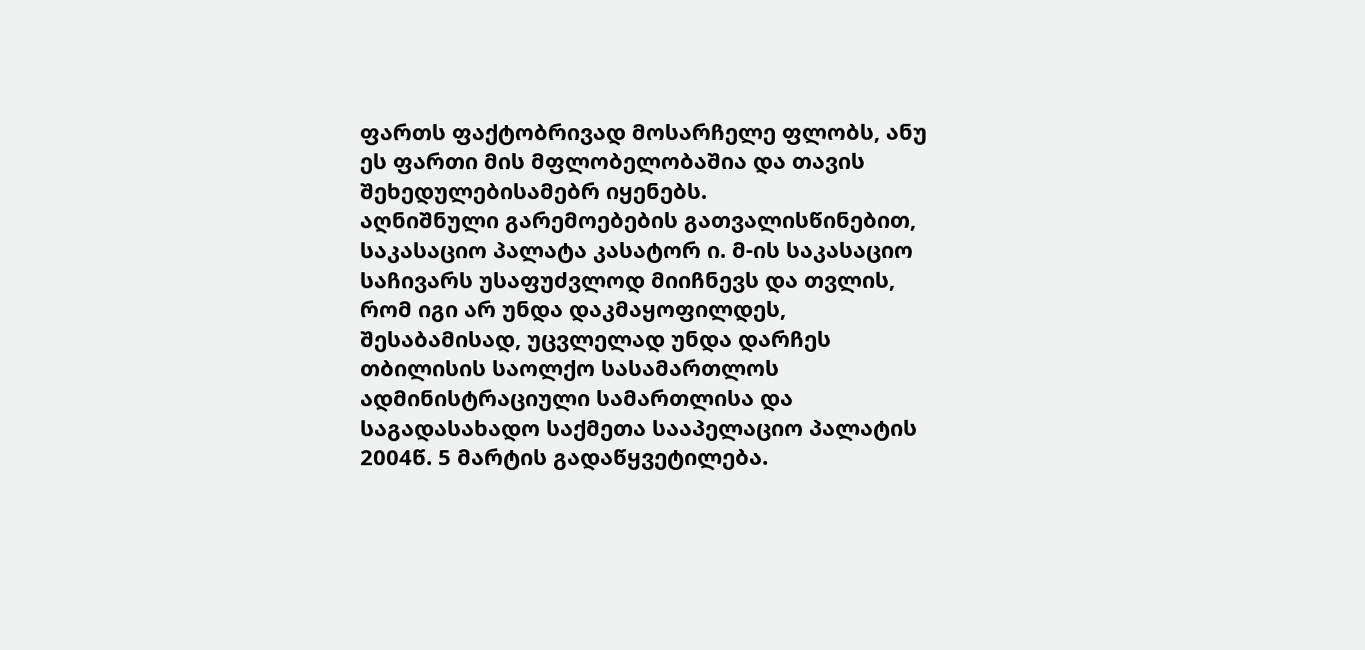ფართს ფაქტობრივად მოსარჩელე ფლობს, ანუ ეს ფართი მის მფლობელობაშია და თავის შეხედულებისამებრ იყენებს.
აღნიშნული გარემოებების გათვალისწინებით, საკასაციო პალატა კასატორ ი. მ-ის საკასაციო საჩივარს უსაფუძვლოდ მიიჩნევს და თვლის, რომ იგი არ უნდა დაკმაყოფილდეს, შესაბამისად, უცვლელად უნდა დარჩეს თბილისის საოლქო სასამართლოს ადმინისტრაციული სამართლისა და საგადასახადო საქმეთა სააპელაციო პალატის 2004წ. 5 მარტის გადაწყვეტილება.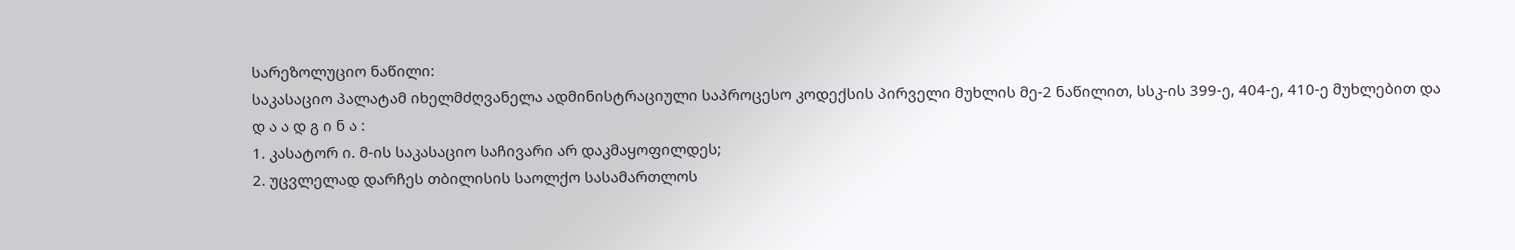სარეზოლუციო ნაწილი:
საკასაციო პალატამ იხელმძღვანელა ადმინისტრაციული საპროცესო კოდექსის პირველი მუხლის მე-2 ნაწილით, სსკ-ის 399-ე, 404-ე, 410-ე მუხლებით და
დ ა ა დ გ ი ნ ა :
1. კასატორ ი. მ-ის საკასაციო საჩივარი არ დაკმაყოფილდეს;
2. უცვლელად დარჩეს თბილისის საოლქო სასამართლოს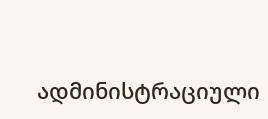ადმინისტრაციული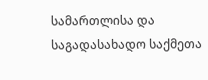სამართლისა და საგადასახადო საქმეთა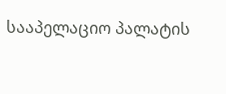სააპელაციო პალატის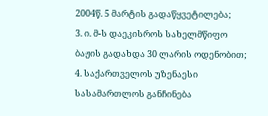2004წ. 5 მარტის გადაწყვეტილება;
3. ი. მ-ს დაეკისროს სახელმწიფო ბაჟის გადახდა 30 ლარის ოდენობით;
4. საქართველოს უზენაესი სასამართლოს განჩინება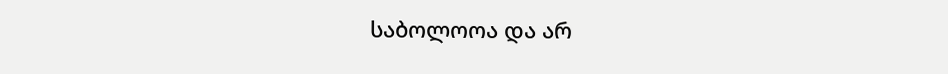საბოლოოა და არ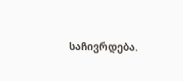საჩივრდება.